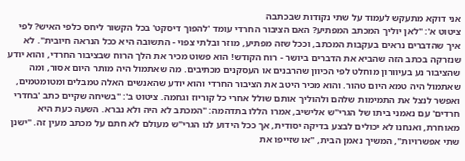אני דוקא מתעקש לעמוד על שתי נקודות שבכתבה
ציטוט א': "לאן יוליך המכתב המפתיע? האם הציבור החרדי עומד 'להפוך דיסקט' בכל הקשור ליחס כלפי האיש? לפי איך שהדברים נראים בעקבות המכתב, וככל שזה מפתיע, מוזר ובלתי צפוי - התשובה היא ככל הנראה חיובית". לא שנזרקה בכתב הזה שהביא את הדברים ביושר - רוח הקודש! הוא פשוט מכיר את הלך הרוח שבציבור החרדי, והוא יודע שהציבור נע בעיוורון מוחלט לפי הכיוון שהרבנים או העסקנים מכתיבים. מה שאתמול היה מותר היום אסור, ומה שאתמול היה טמא היום טהור. והוא מכיר היטב את הציבור החרדי והוא יודע שהאנשים האלה טמבלים ומטומטמים, ואפשר לנצל את התמימות שלהם ולהוליך אותם שולל אחרי כל קוריוז וגחמה. ציטוט ב': "בשיחה שקיים כתב 'בחדרי חרדים' עם נאמני ביתו של הגרי"ש אלישיב, אמרו הללו בתדהמה: "המכתב לא היה ולא נברא. השעה כעת היא מאוחרת, ואנחנו לא יכולים לבצע בדיקה יסודית, אך ככל הידוע לנו הגרי"ש מעולם לא חתם על מכתב מעין זה. "ישנן שתי אפשרויות", המשיך נאמן הבית, "או שזייפו את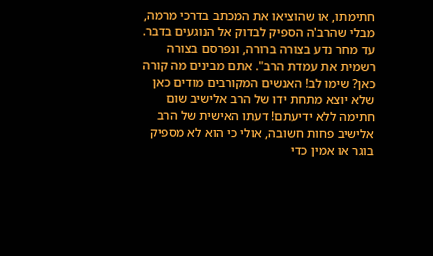חתימתו, או שהוציאו את המכתב בדרכי מרמה, מבלי שהרב'ה הספיק לבדוק אל הנוגעים בדבר. עד מחר נדע בצורה ברורה, ונפרסם בצורה רשמית את עמדת הרב". אתם מבינים מה קורה כאן? שימו לב! האנשים המקורבים מודים כאן שלא יוצא מתחת ידו של הרב אלישיב שום חתימה ללא ידיעתם! דעתו האישית של הרב אלישיב פחות חשובה, אולי כי הוא לא מספיק בוגר או אמין כדי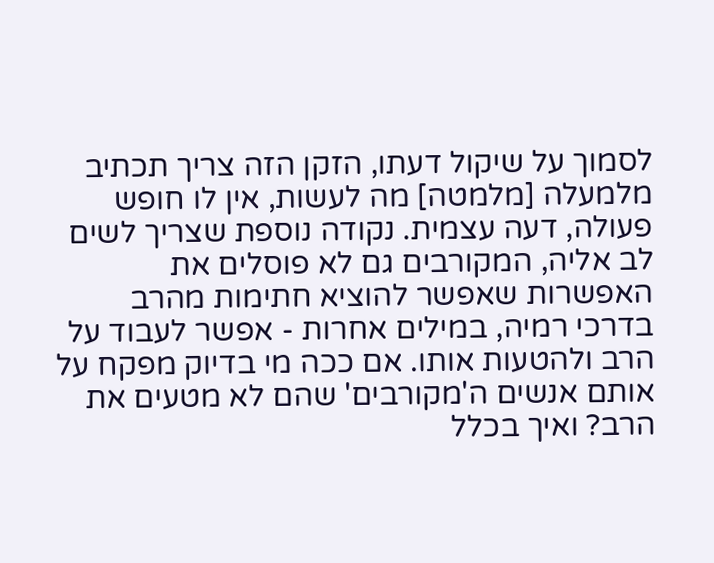לסמוך על שיקול דעתו, הזקן הזה צריך תכתיב מלמעלה [מלמטה] מה לעשות, אין לו חופש פעולה, דעה עצמית. נקודה נוספת שצריך לשים לב אליה, המקורבים גם לא פוסלים את האפשרות שאפשר להוציא חתימות מהרב בדרכי רמיה, במילים אחרות - אפשר לעבוד על הרב ולהטעות אותו. אם ככה מי בדיוק מפקח על אותם אנשים ה'מקורבים' שהם לא מטעים את הרב? ואיך בכלל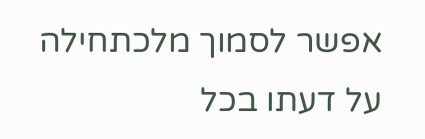אפשר לסמוך מלכתחילה על דעתו בכל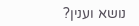נושא וענין?